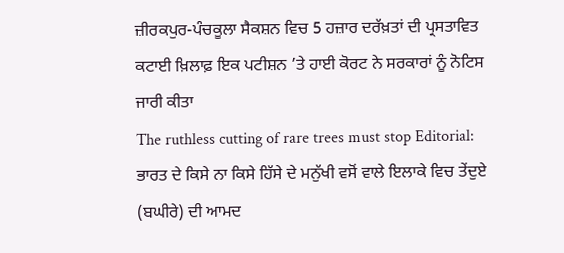ਜ਼ੀਰਕਪੁਰ-ਪੰਚਕੂਲਾ ਸੈਕਸ਼ਨ ਵਿਚ 5 ਹਜ਼ਾਰ ਦਰੱਖ਼ਤਾਂ ਦੀ ਪ੍ਰਸਤਾਵਿਤ ਕਟਾਈ ਖ਼ਿਲਾਫ਼ ਇਕ ਪਟੀਸ਼ਨ ’ਤੇ ਹਾਈ ਕੋਰਟ ਨੇ ਸਰਕਾਰਾਂ ਨੂੰ ਨੋਟਿਸ ਜਾਰੀ ਕੀਤਾ
The ruthless cutting of rare trees must stop Editorial: ਭਾਰਤ ਦੇ ਕਿਸੇ ਨਾ ਕਿਸੇ ਹਿੱਸੇ ਦੇ ਮਨੁੱਖੀ ਵਸੋਂ ਵਾਲੇ ਇਲਾਕੇ ਵਿਚ ਤੇਂਦੁਏ (ਬਘੀਰੇ) ਦੀ ਆਮਦ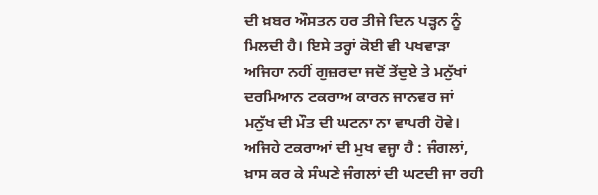ਦੀ ਖ਼ਬਰ ਔਸਤਨ ਹਰ ਤੀਜੇ ਦਿਨ ਪੜ੍ਹਨ ਨੂੰ ਮਿਲਦੀ ਹੈ। ਇਸੇ ਤਰ੍ਹਾਂ ਕੋਈ ਵੀ ਪਖਵਾੜਾ ਅਜਿਹਾ ਨਹੀਂ ਗੁਜ਼ਰਦਾ ਜਦੋਂ ਤੇਂਦੁਏ ਤੇ ਮਨੁੱਖਾਂ ਦਰਮਿਆਨ ਟਕਰਾਅ ਕਾਰਨ ਜਾਨਵਰ ਜਾਂ ਮਨੁੱਖ ਦੀ ਮੌਤ ਦੀ ਘਟਨਾ ਨਾ ਵਾਪਰੀ ਹੋਵੇ। ਅਜਿਹੇ ਟਕਰਾਆਂ ਦੀ ਮੁਖ ਵਜ੍ਹਾ ਹੈ : ਜੰਗਲਾਂ, ਖ਼ਾਸ ਕਰ ਕੇ ਸੰਘਣੇ ਜੰਗਲਾਂ ਦੀ ਘਟਦੀ ਜਾ ਰਹੀ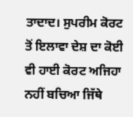ਤਾਦਾਦ। ਸੁਪਰੀਮ ਕੋਰਟ ਤੋਂ ਇਲਾਵਾ ਦੇਸ਼ ਦਾ ਕੋਈ ਵੀ ਹਾਈ ਕੋਰਟ ਅਜਿਹਾ ਨਹੀਂ ਬਚਿਆ ਜਿੱਥੇ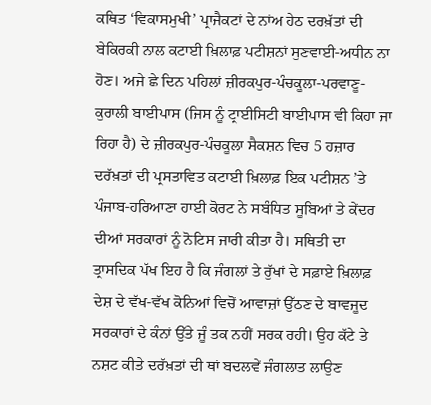ਕਥਿਤ ‘ਵਿਕਾਸਮੁਖੀ’ ਪ੍ਰਾਜੈਕਟਾਂ ਦੇ ਨਾਂਅ ਹੇਠ ਦਰਖ਼ੱਤਾਂ ਦੀ ਬੇਕਿਰਕੀ ਨਾਲ ਕਟਾਈ ਖ਼ਿਲਾਫ਼ ਪਟੀਸ਼ਨਾਂ ਸੁਣਵਾਈ-ਅਧੀਨ ਨਾ ਹੋਣ। ਅਜੇ ਛੇ ਦਿਨ ਪਹਿਲਾਂ ਜ਼ੀਰਕਪੁਰ-ਪੰਚਕੂਲਾ-ਪਰਵਾਣੂ-ਕੁਰਾਲੀ ਬਾਈਪਾਸ (ਜਿਸ ਨੂੰ ਟ੍ਰਾਈਸਿਟੀ ਬਾਈਪਾਸ ਵੀ ਕਿਹਾ ਜਾ ਰਿਹਾ ਹੈ) ਦੇ ਜ਼ੀਰਕਪੁਰ-ਪੰਚਕੂਲਾ ਸੈਕਸ਼ਨ ਵਿਚ 5 ਹਜ਼ਾਰ ਦਰੱਖ਼ਤਾਂ ਦੀ ਪ੍ਰਸਤਾਵਿਤ ਕਟਾਈ ਖ਼ਿਲਾਫ਼ ਇਕ ਪਟੀਸ਼ਨ ’ਤੇ ਪੰਜਾਬ-ਹਰਿਆਣਾ ਹਾਈ ਕੋਰਟ ਨੇ ਸਬੰਧਿਤ ਸੂਬਿਆਂ ਤੇ ਕੇਂਦਰ ਦੀਆਂ ਸਰਕਾਰਾਂ ਨੂੰ ਨੋਟਿਸ ਜਾਰੀ ਕੀਤਾ ਹੈ। ਸਥਿਤੀ ਦਾ ਤ੍ਰਾਸਦਿਕ ਪੱਖ ਇਹ ਹੈ ਕਿ ਜੰਗਲਾਂ ਤੇ ਰੁੱਖਾਂ ਦੇ ਸਫ਼ਾਏ ਖ਼ਿਲਾਫ਼ ਦੇਸ਼ ਦੇ ਵੱਖ-ਵੱਖ ਕੋਨਿਆਂ ਵਿਚੋਂ ਆਵਾਜ਼ਾਂ ਉੱਠਣ ਦੇ ਬਾਵਜੂਦ ਸਰਕਾਰਾਂ ਦੇ ਕੰਨਾਂ ਉੱਤੇ ਜੂੰ ਤਕ ਨਹੀਂ ਸਰਕ ਰਹੀ। ਉਹ ਕੱਟੇ ਤੇ ਨਸ਼ਟ ਕੀਤੇ ਦਰੱਖ਼ਤਾਂ ਦੀ ਥਾਂ ਬਦਲਵੇਂ ਜੰਗਲਾਤ ਲਾਉਣ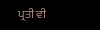ਪ੍ਰਤੀ ਵੀ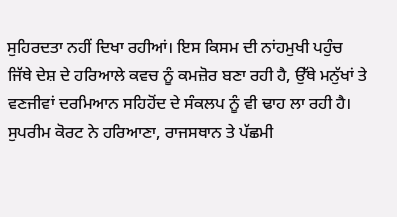ਸੁਹਿਰਦਤਾ ਨਹੀਂ ਦਿਖਾ ਰਹੀਆਂ। ਇਸ ਕਿਸਮ ਦੀ ਨਾਂਹਮੁਖੀ ਪਹੁੰਚ ਜਿੱਥੇ ਦੇਸ਼ ਦੇ ਹਰਿਆਲੇ ਕਵਚ ਨੂੰ ਕਮਜ਼ੋਰ ਬਣਾ ਰਹੀ ਹੈ, ਉੱਥੇ ਮਨੁੱਖਾਂ ਤੇ ਵਣਜੀਵਾਂ ਦਰਮਿਆਨ ਸਹਿਹੋਂਦ ਦੇ ਸੰਕਲਪ ਨੂੰ ਵੀ ਢਾਹ ਲਾ ਰਹੀ ਹੈ।
ਸੁਪਰੀਮ ਕੋਰਟ ਨੇ ਹਰਿਆਣਾ, ਰਾਜਸਥਾਨ ਤੇ ਪੱਛਮੀ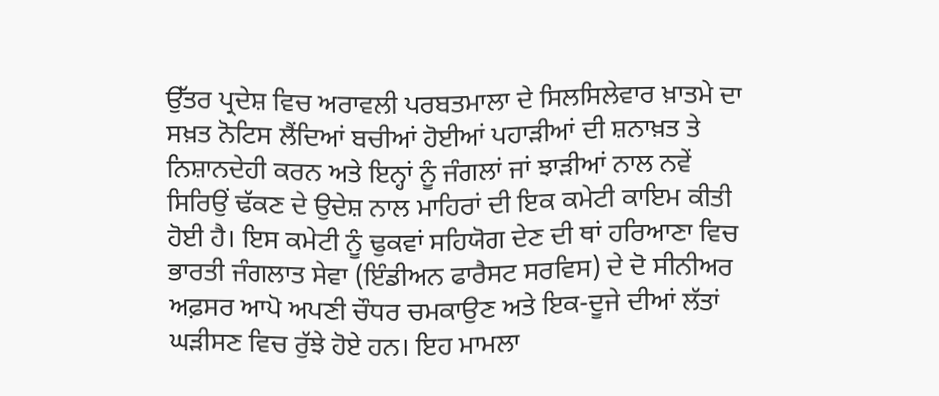ਉੱਤਰ ਪ੍ਰਦੇਸ਼ ਵਿਚ ਅਰਾਵਲੀ ਪਰਬਤਮਾਲਾ ਦੇ ਸਿਲਸਿਲੇਵਾਰ ਖ਼ਾਤਮੇ ਦਾ ਸਖ਼ਤ ਨੋਟਿਸ ਲੈਂਦਿਆਂ ਬਚੀਆਂ ਹੋਈਆਂ ਪਹਾੜੀਆਂ ਦੀ ਸ਼ਨਾਖ਼ਤ ਤੇ ਨਿਸ਼ਾਨਦੇਹੀ ਕਰਨ ਅਤੇ ਇਨ੍ਹਾਂ ਨੂੰ ਜੰਗਲਾਂ ਜਾਂ ਝਾੜੀਆਂ ਨਾਲ ਨਵੇਂ ਸਿਰਿਉਂ ਢੱਕਣ ਦੇ ਉਦੇਸ਼ ਨਾਲ ਮਾਹਿਰਾਂ ਦੀ ਇਕ ਕਮੇਟੀ ਕਾਇਮ ਕੀਤੀ ਹੋਈ ਹੈ। ਇਸ ਕਮੇਟੀ ਨੂੰ ਢੁਕਵਾਂ ਸਹਿਯੋਗ ਦੇਣ ਦੀ ਥਾਂ ਹਰਿਆਣਾ ਵਿਚ ਭਾਰਤੀ ਜੰਗਲਾਤ ਸੇਵਾ (ਇੰਡੀਅਨ ਫਾਰੈਸਟ ਸਰਵਿਸ) ਦੇ ਦੋ ਸੀਨੀਅਰ ਅਫ਼ਸਰ ਆਪੋ ਅਪਣੀ ਚੌਧਰ ਚਮਕਾਉਣ ਅਤੇ ਇਕ-ਦੂਜੇ ਦੀਆਂ ਲੱਤਾਂ ਘੜੀਸਣ ਵਿਚ ਰੁੱਝੇ ਹੋਏ ਹਨ। ਇਹ ਮਾਮਲਾ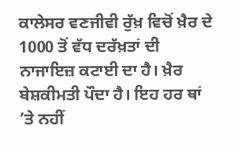ਕਾਲੇਸਰ ਵਣਜੀਵੀ ਰੁੱਖ਼ ਵਿਚੋਂ ਖ਼ੈਰ ਦੇ 1000 ਤੋਂ ਵੱਧ ਦਰੱਖ਼ਤਾਂ ਦੀ ਨਾਜਾਇਜ਼ ਕਟਾਈ ਦਾ ਹੈ। ਖ਼ੈਰ ਬੇਸ਼ਕੀਮਤੀ ਪੌਦਾ ਹੈ। ਇਹ ਹਰ ਥਾਂ ’ਤੇ ਨਹੀਂ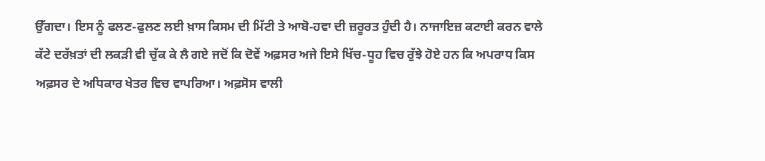ਉੱਗਦਾ। ਇਸ ਨੂੰ ਫਲਣ-ਫੁਲਣ ਲਈ ਖ਼ਾਸ ਕਿਸਮ ਦੀ ਮਿੱਟੀ ਤੇ ਆਬੋ-ਹਵਾ ਦੀ ਜ਼ਰੂਰਤ ਹੁੰਦੀ ਹੈ। ਨਾਜਾਇਜ਼ ਕਟਾਈ ਕਰਨ ਵਾਲੇ ਕੱਟੇ ਦਰੱਖ਼ਤਾਂ ਦੀ ਲਕੜੀ ਵੀ ਚੁੱਕ ਕੇ ਲੈ ਗਏ ਜਦੋਂ ਕਿ ਦੋਵੇਂ ਅਫ਼ਸਰ ਅਜੇ ਇਸੇ ਖਿੱਚ-ਧੂਹ ਵਿਚ ਰੁੱਝੇ ਹੋਏ ਹਨ ਕਿ ਅਪਰਾਧ ਕਿਸ ਅਫ਼ਸਰ ਦੇ ਅਧਿਕਾਰ ਖੇਤਰ ਵਿਚ ਵਾਪਰਿਆ। ਅਫ਼ਸੋਸ ਵਾਲੀ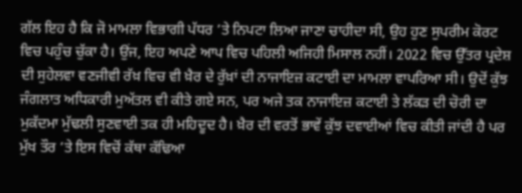ਗੱਲ ਇਹ ਹੈ ਕਿ ਜੋ ਮਾਮਲਾ ਵਿਭਾਗੀ ਪੱਧਰ ’ਤੇ ਨਿਪਟਾ ਲਿਆ ਜਾਣਾ ਚਾਹੀਦਾ ਸੀ, ਉਹ ਹੁਣ ਸੁਪਰੀਮ ਕੋਰਟ ਵਿਚ ਪਹੁੰਚ ਚੁੱਕਾ ਹੈ। ਉਂਜ, ਇਹ ਅਪਣੇ ਆਪ ਵਿਚ ਪਹਿਲੀ ਅਜਿਹੀ ਮਿਸਾਲ ਨਹੀਂ। 2022 ਵਿਚ ਉੱਤਰ ਪ੍ਰਦੇਸ਼ ਦੀ ਸੁਹੇਲਵਾ ਵਣਜੀਵੀ ਰੱਖ਼ ਵਿਚ ਵੀ ਖ਼ੈਰ ਦੇ ਰੁੱਖ਼ਾਂ ਦੀ ਨਾਜਾਇਜ਼ ਕਟਾਈ ਦਾ ਮਾਮਲਾ ਵਾਪਰਿਆ ਸੀ। ਉਦੋਂ ਕੁੱਝ ਜੰਗਲਾਤ ਅਧਿਕਾਰੀ ਮੁਅੱਤਲ ਵੀ ਕੀਤੇ ਗਏ ਸਨ, ਪਰ ਅਜੇ ਤਕ ਨਾਜਾਇਜ਼ ਕਟਾਈ ਤੇ ਲੱਕੜ ਦੀ ਚੋਰੀ ਦਾ ਮੁਕੱਦਮਾ ਮੁੱਢਲੀ ਸੁਣਵਾਈ ਤਕ ਹੀ ਮਹਿਦੂਦ ਹੈ। ਖ਼ੈਰ ਦੀ ਵਰਤੋਂ ਭਾਵੇਂ ਕੁੱਝ ਦਵਾਈਆਂ ਵਿਚ ਕੀਤੀ ਜਾਂਦੀ ਹੈ ਪਰ ਮੁੱਖ ਤੌਰ ’ਤੇ ਇਸ ਵਿਚੋਂ ਕੱਥਾ ਕੱਢਿਆ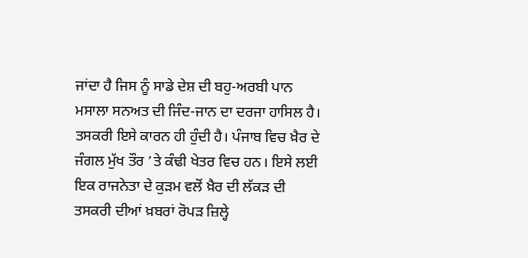ਜਾਂਦਾ ਹੈ ਜਿਸ ਨੂੰ ਸਾਡੇ ਦੇਸ਼ ਦੀ ਬਹੁ-ਅਰਬੀ ਪਾਨ ਮਸਾਲਾ ਸਨਅਤ ਦੀ ਜਿੰਦ-ਜਾਨ ਦਾ ਦਰਜਾ ਹਾਸਿਲ ਹੈ। ਤਸਕਰੀ ਇਸੇ ਕਾਰਨ ਹੀ ਹੁੰਦੀ ਹੈ। ਪੰਜਾਬ ਵਿਚ ਖ਼ੈਰ ਦੇ ਜੰਗਲ ਮੁੱਖ ਤੌਰ ’ਤੇ ਕੰਢੀ ਖੇਤਰ ਵਿਚ ਹਨ। ਇਸੇ ਲਈ ਇਕ ਰਾਜਨੇਤਾ ਦੇ ਕੁੜਮ ਵਲੋਂ ਖ਼ੈਰ ਦੀ ਲੱਕੜ ਦੀ ਤਸਕਰੀ ਦੀਆਂ ਖ਼ਬਰਾਂ ਰੋਪੜ ਜ਼ਿਲ੍ਹੇ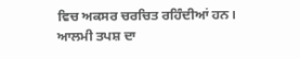ਵਿਚ ਅਕਸਰ ਚਰਚਿਤ ਰਹਿੰਦੀਆਂ ਹਨ।
ਆਲਮੀ ਤਪਸ਼ ਦਾ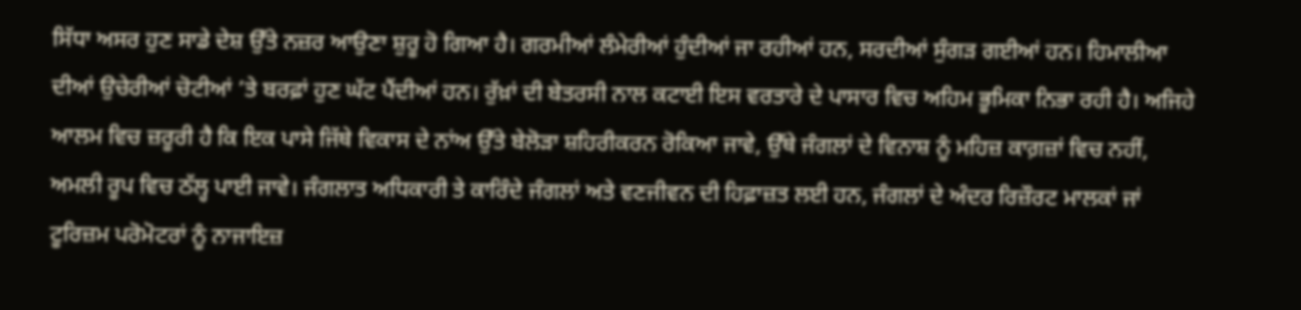ਸਿੱਧਾ ਅਸਰ ਹੁਣ ਸਾਡੇ ਦੇਸ਼ ਉੱਤੇ ਨਜ਼ਰ ਆਉਣਾ ਸ਼ੁਰੂ ਹੋ ਗਿਆ ਹੈ। ਗਰਮੀਆਂ ਲੰਮੇਰੀਆਂ ਹੁੰਦੀਆਂ ਜਾ ਰਹੀਆਂ ਹਨ, ਸਰਦੀਆਂ ਸੁੰਗੜ ਗਈਆਂ ਹਨ। ਹਿਮਾਲੀਆ ਦੀਆਂ ਉਚੇਰੀਆਂ ਚੋਟੀਆਂ ’ਤੇ ਬਰਫ਼ਾਂ ਹੁਣ ਘੱਟ ਪੈਂਦੀਆਂ ਹਨ। ਰੁੱਖ਼ਾਂ ਦੀ ਬੇਤਰਸੀ ਨਾਲ ਕਟਾਈ ਇਸ ਵਰਤਾਰੇ ਦੇ ਪਾਸਾਰ ਵਿਚ ਅਹਿਮ ਭੂਮਿਕਾ ਨਿਭਾ ਰਹੀ ਹੈ। ਅਜਿਹੇ ਆਲਮ ਵਿਚ ਜ਼ਰੂਰੀ ਹੈ ਕਿ ਇਕ ਪਾਸੇ ਜਿੱਥੇ ਵਿਕਾਸ ਦੇ ਨਾਂਅ ਉੱਤੇ ਬੇਲੋੜਾ ਸ਼ਹਿਰੀਕਰਨ ਰੋਕਿਆ ਜਾਵੇ, ਉੱਥੇ ਜੰਗਲਾਂ ਦੇ ਵਿਨਾਸ਼ ਨੂੰ ਮਹਿਜ਼ ਕਾਗ਼ਜ਼ਾਂ ਵਿਚ ਨਹੀਂ, ਅਮਲੀ ਰੂਪ ਵਿਚ ਠੱਲ੍ਹ ਪਾਈ ਜਾਵੇ। ਜੰਗਲਾਤ ਅਧਿਕਾਰੀ ਤੇ ਕਾਰਿੰਦੇ ਜੰਗਲਾਂ ਅਤੇ ਵਣਜੀਵਨ ਦੀ ਹਿਫ਼ਾਜ਼ਤ ਲਈ ਹਨ, ਜੰਗਲਾਂ ਦੇ ਅੰਦਰ ਰਿਜ਼ੌਰਟ ਮਾਲਕਾਂ ਜਾਂ ਟੂਰਿਜ਼ਮ ਪਰੋਮੋਟਰਾਂ ਨੂੰ ਨਾਜਾਇਜ਼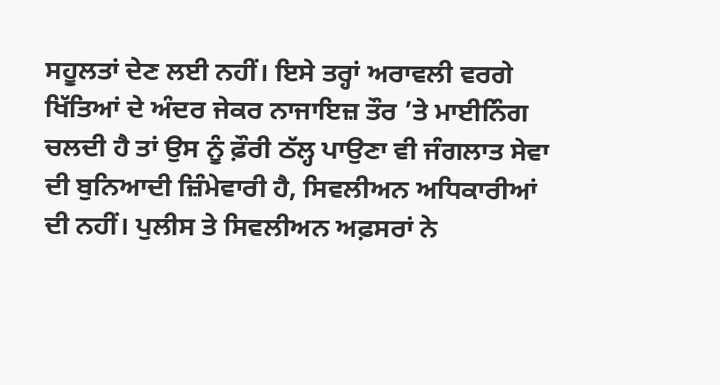ਸਹੂਲਤਾਂ ਦੇਣ ਲਈ ਨਹੀਂ। ਇਸੇ ਤਰ੍ਹਾਂ ਅਰਾਵਲੀ ਵਰਗੇ ਖਿੱਤਿਆਂ ਦੇ ਅੰਦਰ ਜੇਕਰ ਨਾਜਾਇਜ਼ ਤੌਰ ’ਤੇ ਮਾਈਨਿੰਗ ਚਲਦੀ ਹੈ ਤਾਂ ਉਸ ਨੂੰ ਫ਼ੌਰੀ ਠੱਲ੍ਹ ਪਾਉਣਾ ਵੀ ਜੰਗਲਾਤ ਸੇਵਾ ਦੀ ਬੁਨਿਆਦੀ ਜ਼ਿੰਮੇਵਾਰੀ ਹੈ, ਸਿਵਲੀਅਨ ਅਧਿਕਾਰੀਆਂ ਦੀ ਨਹੀਂ। ਪੁਲੀਸ ਤੇ ਸਿਵਲੀਅਨ ਅਫ਼ਸਰਾਂ ਨੇ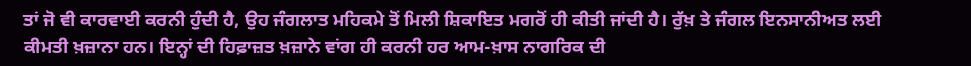ਤਾਂ ਜੋ ਵੀ ਕਾਰਵਾਈ ਕਰਨੀ ਹੁੰਦੀ ਹੈ, ਉਹ ਜੰਗਲਾਤ ਮਹਿਕਮੇ ਤੋਂ ਮਿਲੀ ਸ਼ਿਕਾਇਤ ਮਗਰੋਂ ਹੀ ਕੀਤੀ ਜਾਂਦੀ ਹੈ। ਰੁੱਖ਼ ਤੇ ਜੰਗਲ ਇਨਸਾਨੀਅਤ ਲਈ ਕੀਮਤੀ ਖ਼ਜ਼ਾਨਾ ਹਨ। ਇਨ੍ਹਾਂ ਦੀ ਹਿਫ਼ਾਜ਼ਤ ਖ਼ਜ਼ਾਨੇ ਵਾਂਗ ਹੀ ਕਰਨੀ ਹਰ ਆਮ-ਖ਼ਾਸ ਨਾਗਰਿਕ ਦੀ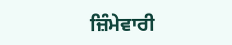ਜ਼ਿੰਮੇਵਾਰੀ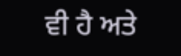ਵੀ ਹੈ ਅਤੇ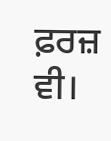ਫ਼ਰਜ਼ ਵੀ।